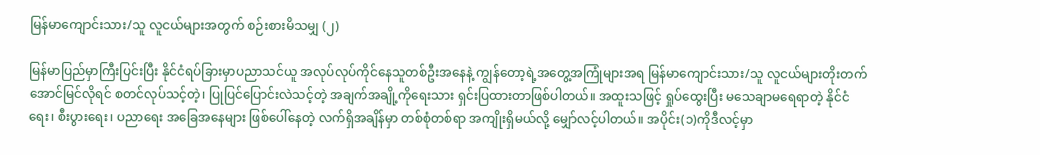မြန်မာကျောင်းသား/သူ လူငယ်များအတွက် စဉ်းစားမိသမျှ (၂)

မြန်မာပြည်မှာကြီးပြင်းပြီး နိုင်ငံရပ်ခြားမှာပညာသင်ယူ အလုပ်လုပ်ကိုင်နေသူတစ်ဦးအနေနဲ့ ကျွန်တော့ရဲ့အတွေ့အကြုံများအရ မြန်မာကျောင်းသား/သူ လူငယ်များတိုးတက်အောင်မြင်လိုရင် စတင်လုပ်သင့်တဲ့၊ ပြုပြင်ပြောင်းလဲသင့်တဲ့ အချက်အချို့ကိုရေးသား ရှင်းပြထားတာဖြစ်ပါတယ်။ အထူးသဖြင့် ရှုပ်ထွေးပြီး မသေချာမရေရာတဲ့ နိုင်ငံရေး၊ စီးပွားရေး၊ ပညာရေး အခြေအနေများ ဖြစ်ပေါ်နေတဲ့ လက်ရှိအချိန်မှာ တစ်စုံတစ်ရာ အကျိုးရှိမယ်လို့ မျှော်လင့်ပါတယ်။ အပိုင်း(၁)ကိုဒီလင့်မှာ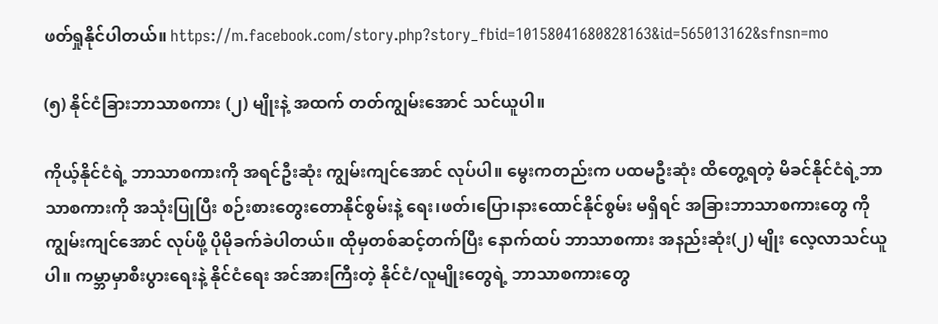ဖတ်ရှုနိုင်ပါတယ်။ https://m.facebook.com/story.php?story_fbid=10158041680828163&id=565013162&sfnsn=mo

(၅) နိုင်ငံခြားဘာသာစကား (၂) မျိုးနဲ့ အထက် တတ်ကျွမ်းအောင် သင်ယူပါ။

ကိုယ့်နိုင်ငံရဲ့ ဘာသာစကားကို အရင်ဦးဆုံး ကျွမ်းကျင်အောင် လုပ်ပါ။ မွေးကတည်းက ပထမဦးဆုံး ထိတွေ့ရတဲ့ မိခင်နိုင်ငံရဲ့ဘာသာစကားကို အသုံးပြုပြီး စဉ်းစားတွေးတောနိုင်စွမ်းနဲ့ ရေး၊ဖတ်၊ပြော၊နားထောင်နိုင်စွမ်း မရှိရင် အခြားဘာသာစကားတွေ ကိုကျွမ်းကျင်အောင် လုပ်ဖို့ ပိုမိုခက်ခဲပါတယ်။ ထိုမှတစ်ဆင့်တက်ပြီး နောက်ထပ် ဘာသာစကား အနည်းဆုံး(၂) မျိုး လေ့လာသင်ယူပါ။ ကမ္ဘာမှာစီးပွားရေးနဲ့ နိုင်ငံရေး အင်အားကြီးတဲ့ နိုင်ငံ/လူမျိုးတွေရဲ့ ဘာသာစကားတွေ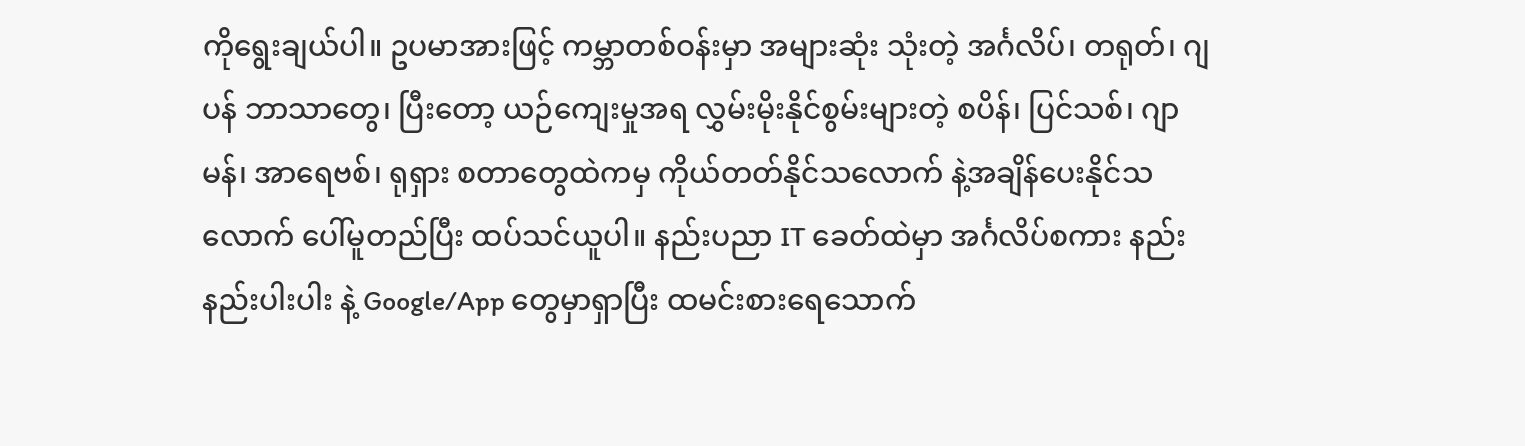ကိုရွေးချယ်ပါ။ ဥပမာအားဖြင့် ကမ္ဘာတစ်ဝန်းမှာ အများဆုံး သုံးတဲ့ အင်္ဂလိပ်၊ တရုတ်၊ ဂျပန် ဘာသာတွေ၊ ပြီးတော့ ယဉ်ကျေးမှုအရ လွှမ်းမိုးနိုင်စွမ်းများတဲ့ စပိန်၊ ပြင်သစ်၊ ဂျာမန်၊ အာရေဗစ်၊ ရုရှား စတာတွေထဲကမှ ကိုယ်တတ်နိုင်သလောက် နဲ့အချိန်ပေးနိုင်သလောက် ပေါ်မူတည်ပြီး ထပ်သင်ယူပါ။ နည်းပညာ IT ခေတ်ထဲမှာ အင်္ဂလိပ်စကား နည်းနည်းပါးပါး နဲ့ Google/App တွေမှာရှာပြီး ထမင်းစားရေသောက်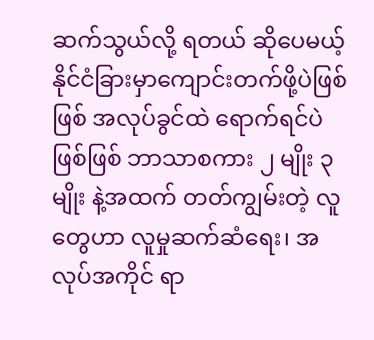ဆက်သွယ်လို့ ရတယ် ဆိုပေမယ့် နိုင်ငံခြားမှာကျောင်းတက်ဖို့ပဲဖြစ်ဖြစ် အလုပ်ခွင်ထဲ ရောက်ရင်ပဲဖြစ်ဖြစ် ဘာသာစကား ၂ မျိုး ၃ မျိုး နဲ့အထက် တတ်ကျွမ်းတဲ့ လူတွေဟာ လူမှုဆက်ဆံရေး၊ အလုပ်အကိုင် ရာ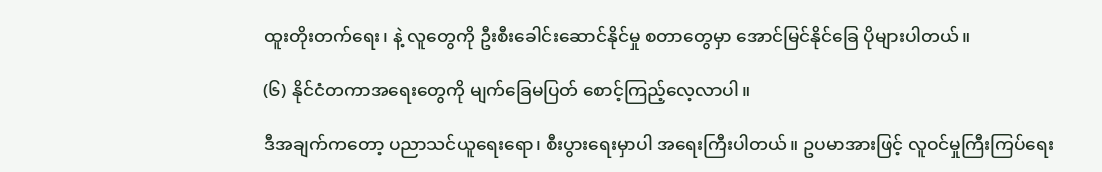ထူးတိုးတက်ရေး၊ နဲ့ လူတွေကို ဦးစီးခေါင်းဆောင်နိုင်မှု စတာတွေမှာ အောင်မြင်နိုင်ခြေ ပိုများပါတယ်။

(၆) နိုင်ငံတကာအရေးတွေကို မျက်ခြေမပြတ် စောင့်ကြည့်လေ့လာပါ။

ဒီအချက်ကတော့ ပညာသင်ယူရေးရော၊ စီးပွားရေးမှာပါ အရေးကြီးပါတယ်။ ဥပမာအားဖြင့် လူဝင်မှုကြီးကြပ်ရေး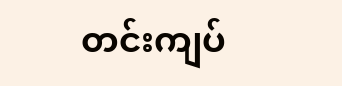တင်းကျပ်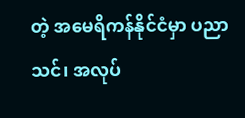တဲ့ အမေရိကန်နိုင်ငံမှာ ပညာသင်၊ အလုပ်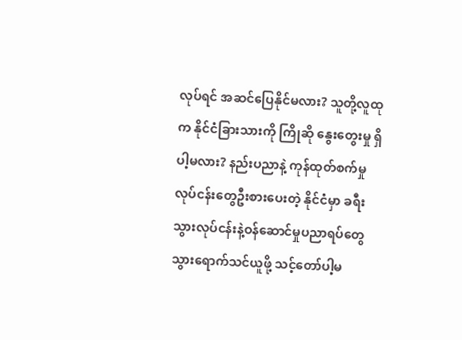လုပ်ရင် အဆင်ပြေနိုင်မလား? သူတို့လူထုက နိုင်ငံခြားသားကို ကြိုဆို နွေးတွေးမှု ရှိပါ့မလား? နည်းပညာနဲ့ ကုန်ထုတ်စက်မှုလုပ်ငန်းတွေဦးစားပေးတဲ့ နိုင်ငံမှာ ခရီးသွားလုပ်ငန်းနဲ့ဝန်ဆောင်မှုပညာရပ်တွေ သွားရောက်သင်ယူဖို့ သင့်တော်ပါ့မ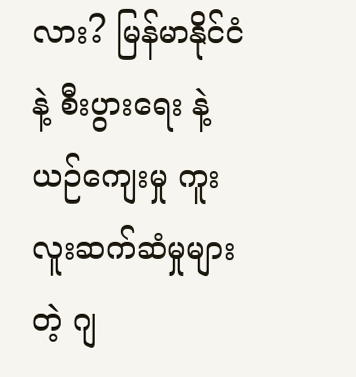လား? မြန်မာနိုင်ငံနဲ့ စီးပွားရေး နဲ့ ယဉ်ကျေးမှု ကူးလူးဆက်ဆံမှုများတဲ့ ဂျ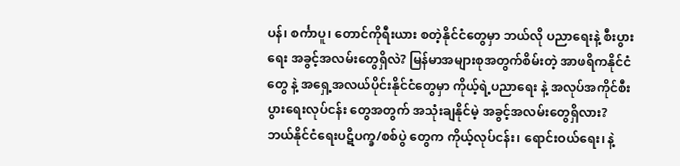ပန်၊ စင်္ကာပူ၊ တောင်ကိုရီးယား စတဲ့နိုင်ငံတွေမှာ ဘယ်လို ပညာရေးနဲ့ စီးပွားရေး အခွင့်အလမ်းတွေရှိလဲ? မြန်မာအများစုအတွက်စိမ်းတဲ့ အာဖရိကနိုင်ငံတွေ နဲ့ အရှေ့အလယ်ပိုင်းနိုင်ငံတွေမှာ ကိုယ့်ရဲ့ပညာရေး နဲ့ အလုပ်အကိုင်စီးပွားရေးလုပ်ငန်း တွေအတွက် အသုံးချနိုင်မဲ့ အခွင့်အလမ်းတွေရှိလား? ဘယ်နိုင်ငံရေးပဋိပက္ခ/စစ်ပွဲ တွေက ကိုယ့်လုပ်ငန်း၊ ရောင်းဝယ်ရေး၊ နဲ့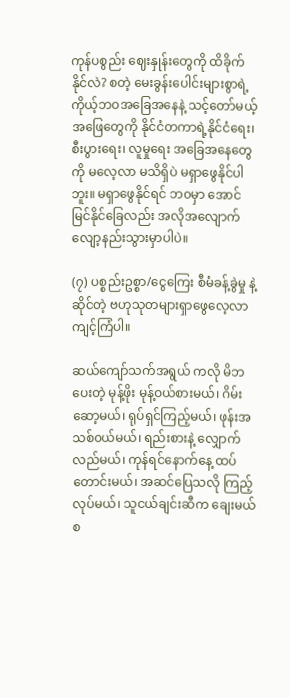ကုန်ပစွည်း ဈေးနှုန်းတွေကို ထိခိုက်နိုင်လဲ? စတဲ့ မေးခွန်းပေါင်းများစွာရဲ့ ကိုယ့်ဘဝအခြေအနေနဲ့ သင့်တော်မယ့် အဖြေတွေကို နိုင်ငံတကာရဲ့နိုင်ငံရေး၊ စီးပွားရေး၊ လူမှုရေး အခြေအနေတွေကို မလေ့လာ မသိရှိပဲ မရှာဖွေနိုင်ပါဘူး။ မရှာဖွေနိုင်ရင် ဘ၀မှာ အောင်မြင်နိုင်ခြေလည်း အလိုအလျောက် လျော့နည်းသွားမှာပါပဲ။

(၇) ပစ္စည်းဥစ္စာ/ငွေကြေး စီမံခန့်ခွဲမှု နဲ့ဆိုင်တဲ့ ဗဟုသုတများရှာဖွေလေ့လာ ကျင့်ကြံပါ။

ဆယ်ကျော်သက်အရွယ် ကလို မိဘပေးတဲ့ မုန့်ဖိုး မုန့်ဝယ်စားမယ်၊ ဂိမ်းဆော့မယ်၊ ရုပ်ရှင်ကြည့်မယ်၊ ဖုန်းအသစ်၀ယ်မယ်၊ ရည်းစားနဲ့ လျှောက်လည်မယ်၊ ကုန်ရင်နောက်နေ့ ထပ်တောင်းမယ်၊ အဆင်ပြေသလို ကြည့်လုပ်မယ်၊ သူငယ်ချင်းဆီက ချေးမယ် စ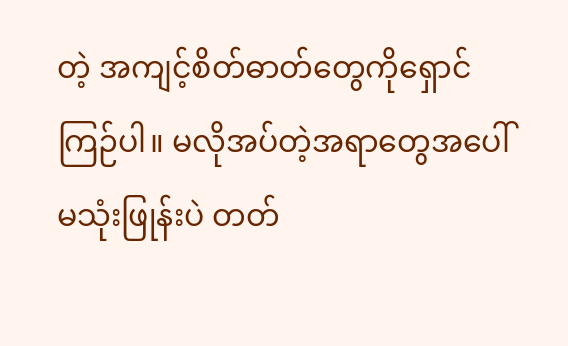တဲ့ အကျင့်စိတ်ဓာတ်တွေကိုရှောင်ကြဉ်ပါ။ မလိုအပ်တဲ့အရာတွေအပေါ် မသုံးဖြုန်းပဲ တတ်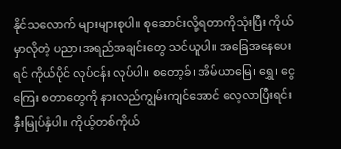နိုင်သလောက် များများစုပါ။ စုဆောင်းလို့ရတာကိုသုံးပြီး ကိုယ်မှာလိုတဲ့ ပညာ၊အရည်အချင်းတွေ သင်ယူပါ။ အခြေအနေပေးရင် ကိုယ်ပိုင် လုပ်ငန်း လုပ်ပါ။ စတော့ခ်၊ အိမ်ယာမြေ၊ ရွှေ၊ ငွေကြေး စတာတွေကို နားလည်ကျွမ်းကျင်အောင် လေ့လာပြီးရင်းနှီးမြုပ်နှံပါ။ ကိုယ့်တစ်ကိုယ်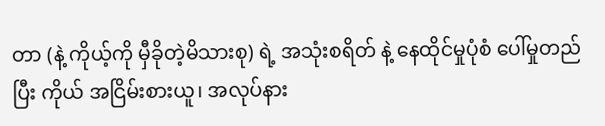တာ (နဲ့ ကိုယ့်ကို မှီခိုတဲ့မိသားစု) ရဲ့ အသုံးစရိတ် နဲ့ နေထိုင်မှုပုံစံ ပေါ်မှုတည်ပြီး ကိုယ် အငြိမ်းစားယူ၊ အလုပ်နား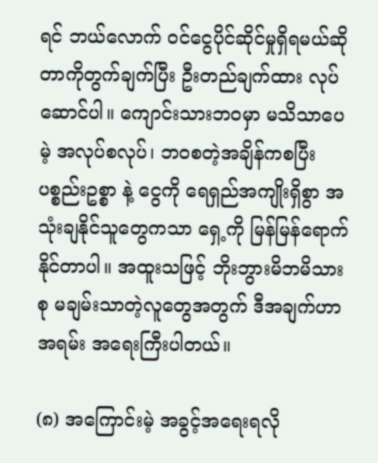ရင် ဘယ်လောက် ၀င်ငွေပိုင်ဆိုင်မှုရှိရမယ်ဆိုတာကိုတွက်ချက်ပြီး ဦးတည်ချက်ထား လုပ်ဆောင်ပါ။ ကျောင်းသားဘ၀မှာ မသိသာပေမဲ့ အလုပ်စလုပ်၊ ဘဝစတဲ့အချိန်ကစပြီး ပစ္စည်းဥစ္စာ နဲ့ ငွေကို ရေရှည်အကျိုးရှိစွာ အသုံးချနိုင်သူတွေကသာ ရှေ့ကို မြန်မြန်ရောက်နိုင်တာပါ။ အထူးသဖြင့် ဘိုးဘွားမိဘမိသားစု မချမ်းသာတဲ့လူတွေအတွက် ဒီအချက်ဟာ အရမ်း အရေးကြီးပါတယ်။

(၈) အကြောင်းမဲ့ အခွင့်အရေးရလို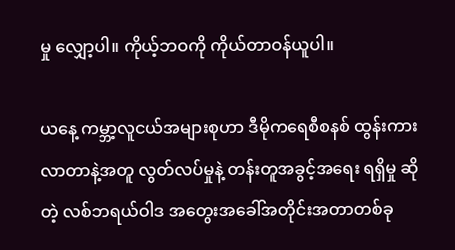မှု လျှော့ပါ။ ကိုယ့်ဘဝကို ကိုယ်တာဝန်ယူပါ။

ယနေ့ ကမ္ဘာ့လူငယ်အများစုဟာ ဒီမိုကရေစီစနစ် ထွန်းကားလာတာနဲ့အတူ လွတ်လပ်မှုနဲ့ တန်းတူအခွင့်အရေး ရရှိမှု ဆိုတဲ့ လစ်ဘရယ်ဝါဒ အတွေးအခေါ်အတိုင်းအတာတစ်ခု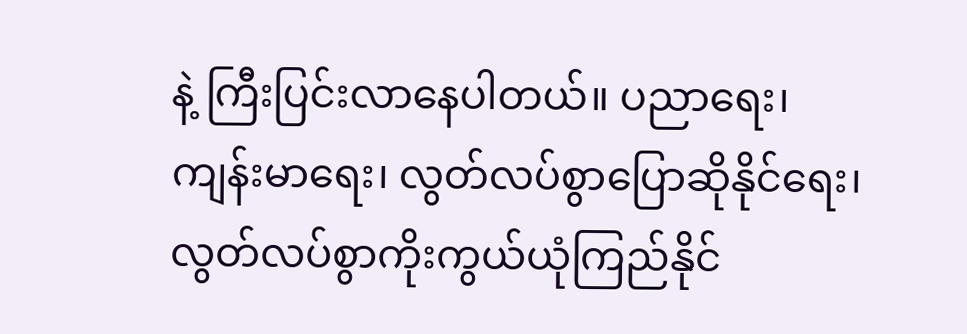နဲ့ ကြီးပြင်းလာနေပါတယ်။ ပညာရေး၊ ကျန်းမာရေး၊ လွတ်လပ်စွာပြောဆိုနိုင်ရေး၊ လွတ်လပ်စွာကိုးကွယ်ယုံကြည်နိုင်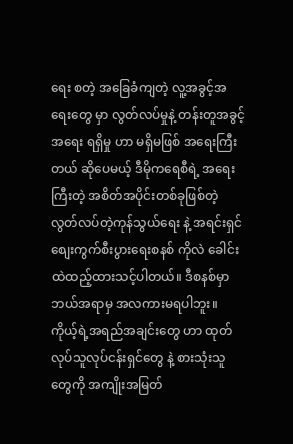ရေး စတဲ့ အခြေခံကျတဲ့ လူ့အခွင့်အရေးတွေ မှာ လွတ်လပ်မှုနဲ့ တန်းတူအခွင့်အရေး ရရှိမှု ဟာ မရှိမဖြစ် အရေးကြီးတယ် ဆိုပေမယ့် ဒီမိုကရေစီရဲ့ အရေးကြီးတဲ့ အစိတ်အပိုင်းတစ်ခုဖြစ်တဲ့ လွတ်လပ်တဲ့ကုန်သွယ်ရေး နဲ့ အရင်းရှင် စျေးကွက်စီးပွားရေးစနစ် ကိုလဲ ခေါင်းထဲထည့်ထားသင့်ပါတယ်။ ဒီစနစ်မှာ ဘယ်အရာမှ အလကားမရပါဘူး။ ကိုယ့်ရဲ့အရည်အချင်းတွေ ဟာ ထုတ်လုပ်သူလုပ်ငန်းရှင်တွေ နဲ့ စားသုံးသူတွေကို အကျိုးအမြတ်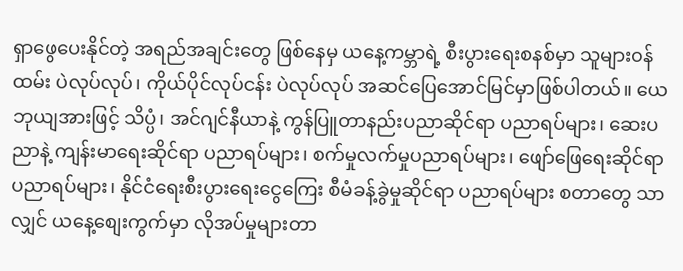ရှာဖွေပေးနိုင်တဲ့ အရည်အချင်းတွေ ဖြစ်နေမှ ယနေ့ကမ္ဘာရဲ့ စီးပွားရေးစနစ်မှာ သူများ၀န်ထမ်း ပဲလုပ်လုပ်၊ ကိုယ်ပိုင်လုပ်ငန်း ပဲလုပ်လုပ် အဆင်ပြေအောင်မြင်မှာဖြစ်ပါတယ်။ ယေဘုယျအားဖြင့် သိပ္ပံ၊ အင်ဂျင်နီယာနဲ့ ကွန်ပြူတာနည်းပညာဆိုင်ရာ ပညာရပ်များ၊ ဆေးပညာနဲ့ ကျန်းမာရေးဆိုင်ရာ ပညာရပ်များ၊ စက်မှုလက်မှုပညာရပ်များ၊ ဖျော်ဖြေရေးဆိုင်ရာ ပညာရပ်များ၊ နိုင်ငံရေးစီးပွားရေးငွေကြေး စီမံခန့်ခွဲမှုဆိုင်ရာ ပညာရပ်များ စတာတွေ သာလျှင် ယနေ့စျေးကွက်မှာ လိုအပ်မှုများတာ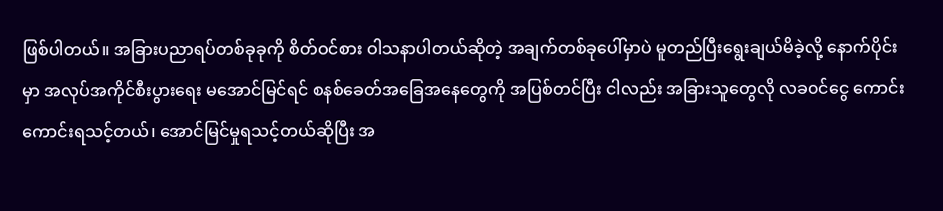ဖြစ်ပါတယ်။ အခြားပညာရပ်တစ်ခုခုကို စိတ်ဝင်စား ဝါသနာပါတယ်ဆိုတဲ့ အချက်တစ်ခုပေါ်မှာပဲ မူတည်ပြီးရွေးချယ်မိခဲ့လို့ နောက်ပိုင်းမှာ အလုပ်အကိုင်စီးပွားရေး မအောင်မြင်ရင် စနစ်ခေတ်အခြေအနေတွေကို အပြစ်တင်ပြီး ငါလည်း အခြားသူတွေလို လခ၀င်ငွေ ကောင်းကောင်းရသင့်တယ်၊ အောင်မြင်မှုရသင့်တယ်ဆိုပြီး အ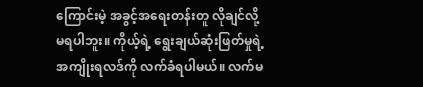ကြောင်းမဲ့ အခွင့်အရေးတန်းတူ လိုချင်လို့မရပါဘူး။ ကိုယ့်ရဲ့ ရွေးချယ်ဆုံးဖြတ်မှုရဲ့ အကျိုးရလဒ်ကို လက်ခံရပါမယ်။ လက်မ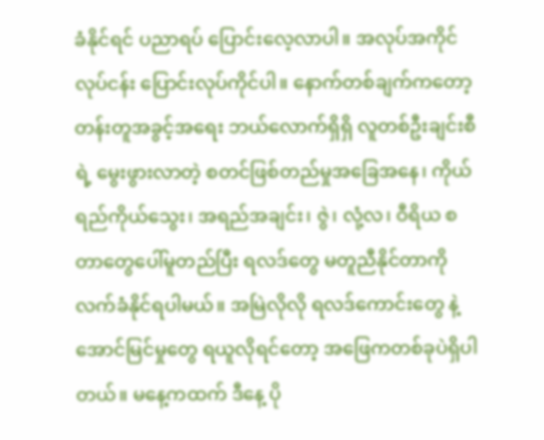ခံနိုင်ရင် ပညာရပ် ပြောင်းလေ့လာပါ။ အလုပ်အကိုင် လုပ်ငန်း ပြောင်းလုပ်ကိုင်ပါ။ နောက်တစ်ချက်ကတော့ တန်းတူအခွင့်အရေး ဘယ်လောက်ရှိရှိ လူတစ်ဦးချင်းစီရဲ့ မွေးဖွားလာတဲ့ စတင်ဖြစ်တည်မှုအခြေအနေ၊ ကိုယ်ရည်ကိုယ်သွေး၊ အရည်အချင်း၊ ဇွဲ၊ လုံ့လ၊ ဝီရိယ စတာတွေပေါ်မူတည်ပြီး ရလဒ်တွေ မတူညီနိုင်တာကို လက်ခံနိုင်ရပါမယ်။ အမြဲလိုလို ရလဒ်ကောင်းတွေ နဲ့ အောင်မြင်မှုတွေ ရယူလိုရင်တော့ အဖြေကတစ်ခုပဲရှိပါတယ်။ မနေ့ကထက် ဒီနေ့ ပို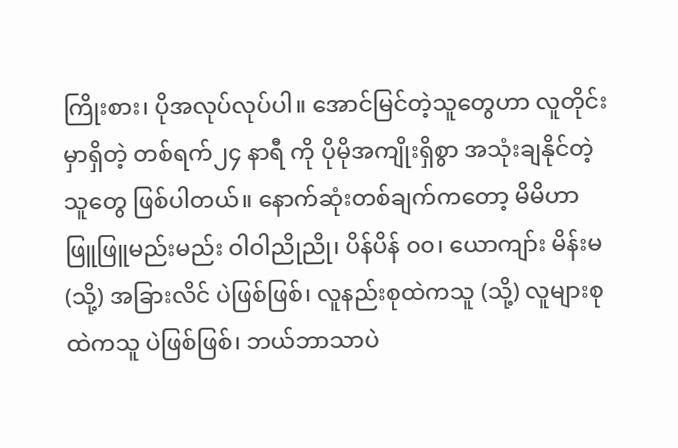ကြိုးစား၊ ပိုအလုပ်လုပ်ပါ။ အောင်မြင်တဲ့သူတွေဟာ လူတိုင်းမှာရှိတဲ့ တစ်ရက်၂၄ နာရီ ကို ပိုမိုအကျိုးရှိစွာ အသုံးချနိုင်တဲ့သူတွေ ဖြစ်ပါတယ်။ နောက်ဆုံးတစ်ချက်ကတော့ မိမိဟာ ဖြူဖြူမည်းမည်း ဝါဝါညိုညို၊ ပိန်ပိန် ၀၀၊ ယောကျာ်း မိန်းမ (သို့) အခြားလိင် ပဲဖြစ်ဖြစ်၊ လူနည်းစုထဲကသူ (သို့) လူများစုထဲကသူ ပဲဖြစ်ဖြစ်၊ ဘယ်ဘာသာပဲ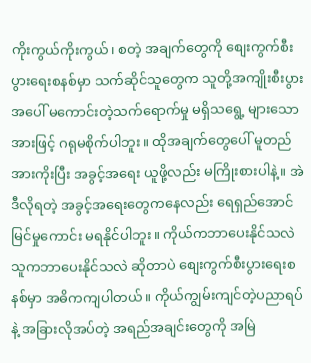ကိုးကွယ်ကိုးကွယ်၊ စတဲ့ အချက်တွေကို စျေးကွက်စီးပွားရေးစနစ်မှာ သက်ဆိုင်သူတွေက သူတို့အကျိုးစီးပွားအပေါ် မကောင်းတဲ့သက်ရောက်မှု မရှိသရွေ့ များသောအားဖြင့် ဂရုမစိုက်ပါဘူး။ ထိုအချက်တွေပေါ် မူတည်အားကိုးပြီး အခွင့်အရေး ယူဖို့လည်း မကြိုးစားပါနဲ့။ အဲဒီလိုရတဲ့ အခွင့်အရေးတွေကနေလည်း ရေရှည်အောင်မြင်မှုကောင်း မရနိုင်ပါဘူး။ ကိုယ်ကဘာပေးနိုင်သလဲ သူကဘာပေးနိုင်သလဲ ဆိုတာပဲ စျေးကွက်စီးပွားရေးစနစ်မှာ အဓိကကျပါတယ်။ ကိုယ်ကျွမ်းကျင်တဲ့ပညာရပ်နဲ့ အခြားလိုအပ်တဲ့ အရည်အချင်းတွေကို အမြဲ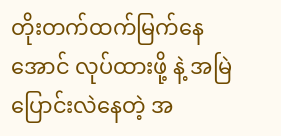တိုးတက်ထက်မြက်နေအောင် လုပ်ထားဖို့ နဲ့ အမြဲပြောင်းလဲနေတဲ့ အ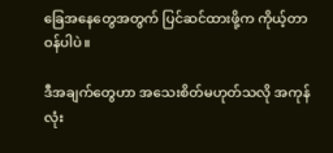ခြေအနေတွေအတွက် ပြင်ဆင်ထားဖို့က ကိုယ့်တာဝန်ပါပဲ။

ဒီအချက်တွေဟာ အသေးစိတ်မဟုတ်သလို အကုန်လုံး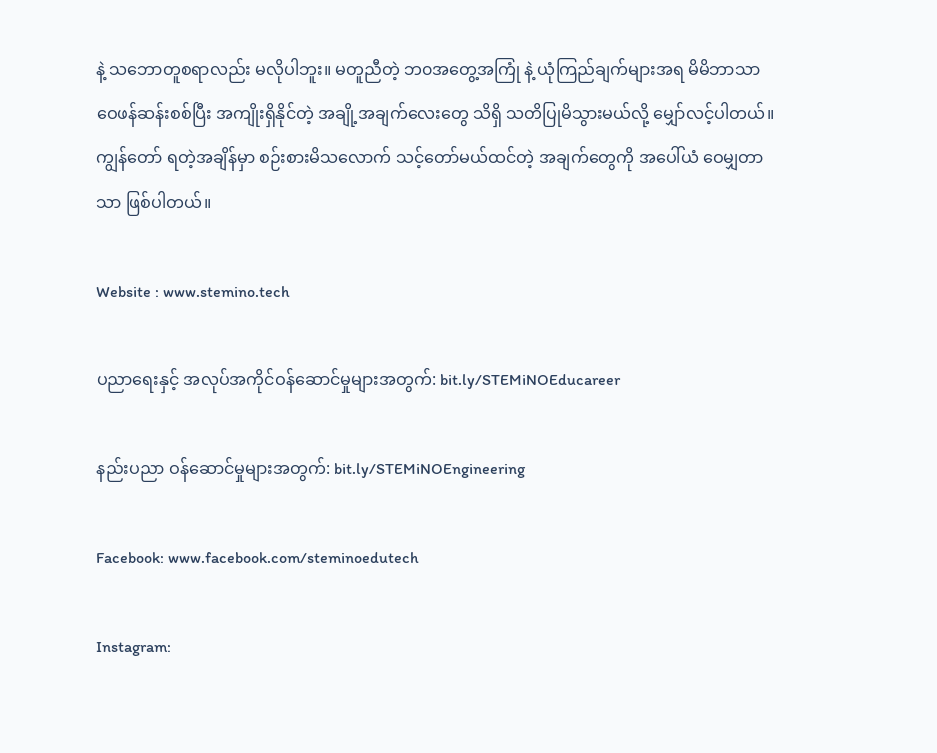နဲ့ သဘောတူစရာလည်း မလိုပါဘူး။ မတူညီတဲ့ ဘ၀အတွေ့အကြုံ နဲ့ ယုံကြည်ချက်များအရ မိမိဘာသာ ဝေဖန်ဆန်းစစ်ပြီး အကျိုးရှိနိုင်တဲ့ အချို့အချက်လေးတွေ သိရှိ သတိပြုမိသွားမယ်လို့ မျှော်လင့်ပါတယ်။ ကျွန်တော် ရတဲ့အချိန်မှာ စဉ်းစားမိသလောက် သင့်တော်မယ်ထင်တဲ့ အချက်တွေကို အပေါ်ယံ ဝေမျှတာသာ ဖြစ်ပါတယ်။

Website : www.stemino.tech

ပညာရေးနှင့် အလုပ်အကိုင်ဝန်ဆောင်မှုများအတွက်: bit.ly/STEMiNOEducareer

နည်းပညာ ဝန်ဆောင်မှုများအတွက်: bit.ly/STEMiNOEngineering

Facebook: www.facebook.com/steminoedutech

Instagram: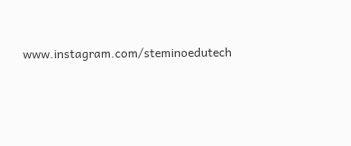www.instagram.com/steminoedutech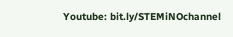Youtube: bit.ly/STEMiNOchannel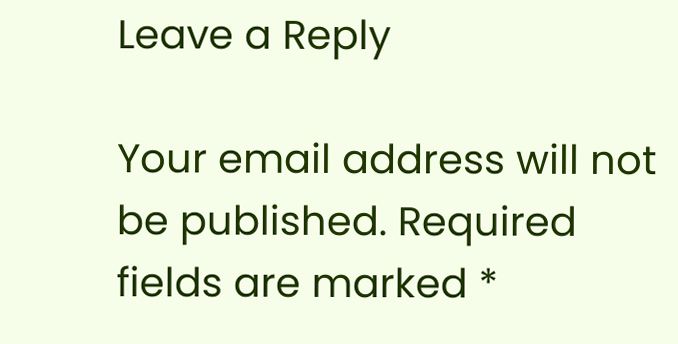Leave a Reply

Your email address will not be published. Required fields are marked *